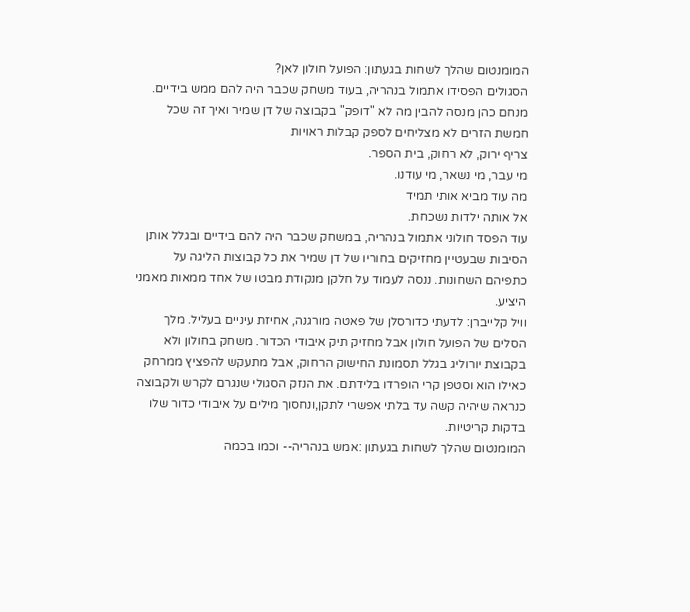המומנטום שהלך לשחות בגעתון: הפועל חולון לאן?
הסגולים הפסידו אתמול בנהריה, בעוד משחק שכבר היה להם ממש בידיים. מנחם כהן מנסה להבין מה לא "דופק" בקבוצה של דן שמיר ואיך זה שכל חמשת הזרים לא מצליחים לספק קבלות ראויות
צריף ירוק, לא רחוק, בית הספר.
מי עבר, מי נשאר, מי עודנו.
מה עוד מביא אותי תמיד
אל אותה ילדות נשכחת.
עוד הפסד חולוני אתמול בנהריה, במשחק שכבר היה להם בידיים ובגלל אותן הסיבות שבעטיין מחזיקים בחוריו של דן שמיר את כל קבוצות הליגה על כתפיהם השחונות. ננסה לעמוד על חלקן מנקודת מבטו של אחד ממאות מאמני היציע.
וויל קלייברן: לדעתי כדורסלן של פאטה מורגנה, אחיזת עיניים בעליל. מלך הסלים של הפועל חולון אבל מחזיק תיק איבודי הכדור. משחק בחולון ולא בקבוצת יורוליג בגלל תסמונת החישוק הרחוק, אבל מתעקש להפציץ ממרחק כאילו הוא וסטפן קרי הופרדו בלידתם. את הנזק הסגולי שנגרם לקרש ולקבוצה כנראה שיהיה קשה עד בלתי אפשרי לתקן,ונחסוך מילים על איבודי כדור שלו בדקות קריטיות.
המומנטום שהלך לשחות בגעתון :אמש בנהריה-- וכמו בכמה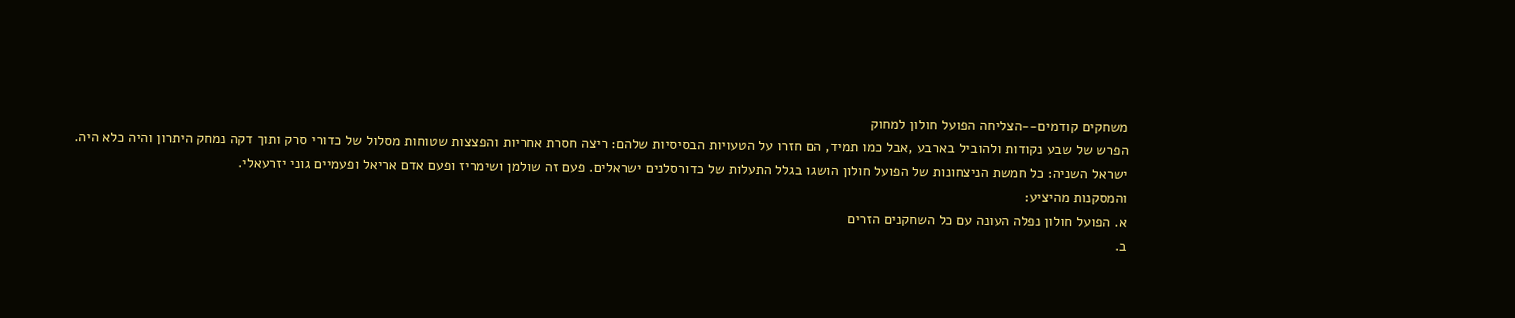משחקים קודמים--הצליחה הפועל חולון למחוק
הפרש של שבע נקודות ולהוביל בארבע ,אבל כמו תמיד, הם חזרו על הטעויות הבסיסיות שלהם: ריצה חסרת אחריות והפצצות שטוחות מסלול של כדורי סרק ותוך דקה נמחק היתרון והיה כלא היה.
ישראל השניה: כל חמשת הניצחונות של הפועל חולון הושגו בגלל התעלות של כדורסלנים ישראלים. פעם זה שולמן ושימריז ופעם אדם אריאל ופעמיים גוני יזרעאלי.
והמסקנות מהיציע:
א. הפועל חולון נפלה העונה עם כל השחקנים הזרים
ב.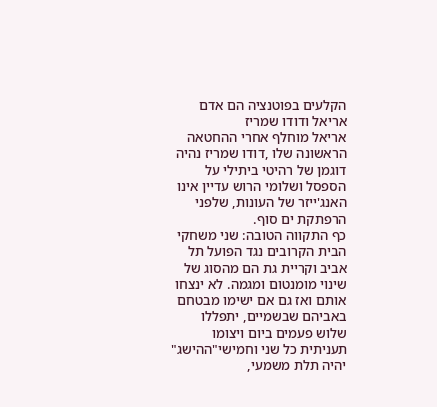הקלעים בפוטנציה הם אדם אריאל ודודו שמריז
אריאל מוחלף אחרי ההחטאה הראשונה שלו ,דודו שמריז נהיה דוגמן של רהיטי ביתילי על הספסל ושלומי הרוש עדיין אינו האנג'ייזר של העונות, שלפני הרפתקת ים סוף.
כף התקווה הטובה: שני משחקי הבית הקרובים נגד הפועל תל אביב וקריית גת הם מהסוג של שינוי מומנטום ומגמה. לא ינצחו אותם ואז גם אם ישימו מבטחם באביהם שבשמיים, יתפללו שלוש פעמים ביום ויצומו תעניתית כל שני וחמישי"ההישג" יהיה תלת משמעי,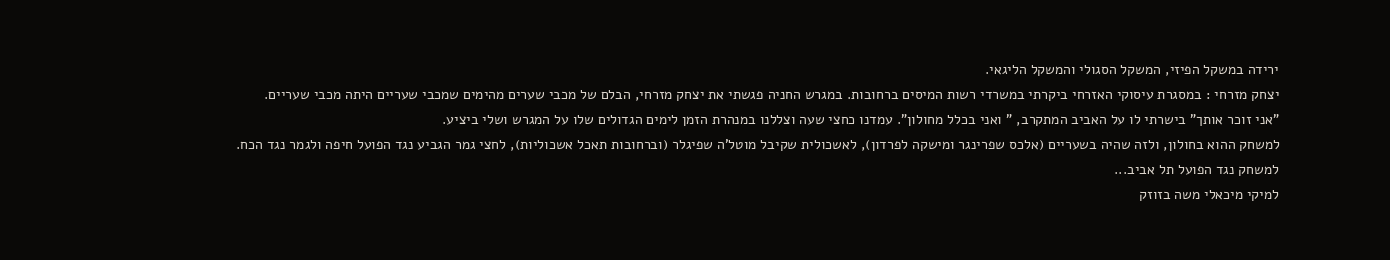ירידה במשקל הפיזי, המשקל הסגולי והמשקל הליגאי.
יצחק מזרחי : במסגרת עיסוקי האזרחי ביקרתי במשרדי רשות המיסים ברחובות. במגרש החניה פגשתי את יצחק מזרחי, הבלם של מכבי שערים מהימים שמכבי שעריים היתה מכבי שעריים.
"אני זוכר אותך" בישרתי לו על האביב המתקרב, " ואני בכלל מחולון". עמדנו כחצי שעה וצללנו במנהרת הזמן לימים הגדולים שלו על המגרש ושלי ביציע.
למשחק ההוא בחולון, ולזה שהיה בשעריים (אלכס שפרינגר ומישקה לפרדון), לאשכולית שקיבל מוטל'ה שפיגלר (וברחובות תאכל אשכוליות), לחצי גמר הגביע נגד הפועל חיפה ולגמר נגד הכח.
למשחק נגד הפועל תל אביב...
למיקי מיכאלי משה בזוזק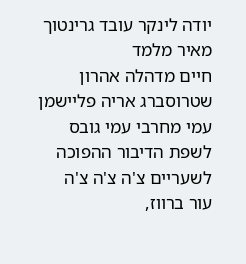יודה לינקר עובד גרינטוך מאיר מלמד
חיים מדהלה אהרון שטרוסברג אריה פליישמן עמי מחרבי עמי גובס
לשפת הדיבור ההפוכה
לשעריים צ'ה צ'ה צ'ה
עור ברווז,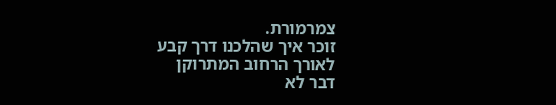צמרמורת.
זוכר איך שהלכנו דרך קבע
לאורך הרחוב המתרוקן
דבר לא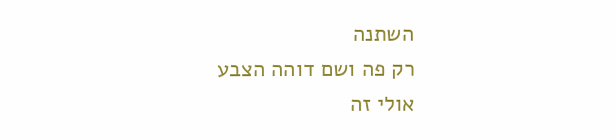השתנה
רק פה ושם דוהה הצבע
אולי זה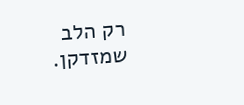רק הלב שמזדקן.